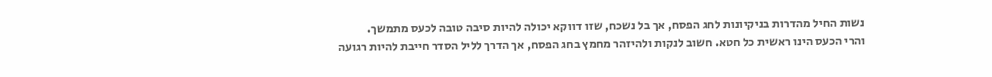נשות החיל מהדרות בניקיונות לחג הפסח, אך בל נשכח, שזו דווקא יכולה להיות סיבה טובה לכעס מתמשך.
והרי הכעס הינו ראשית כל חטא. חשוב לנקות ולהיזהר מחמץ בחג הפסח, אך הדרך לליל הסדר חייבת להיות רגועה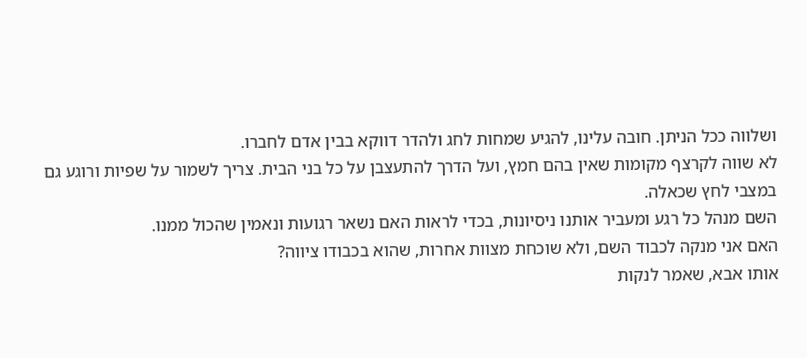ושלווה ככל הניתן. חובה עלינו, להגיע שמחות לחג ולהדר דווקא בבין אדם לחברו.
לא שווה לקרצף מקומות שאין בהם חמץ, ועל הדרך להתעצבן על כל בני הבית. צריך לשמור על שפיות ורוגע גם במצבי לחץ שכאלה.
השם מנהל כל רגע ומעביר אותנו ניסיונות, בכדי לראות האם נשאר רגועות ונאמין שהכול ממנו.
האם אני מנקה לכבוד השם, ולא שוכחת מצוות אחרות, שהוא בכבודו ציווה?
אותו אבא, שאמר לנקות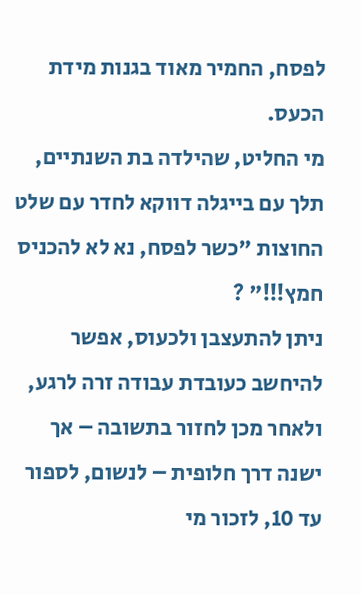לפסח, החמיר מאוד בגנות מידת הכעס.
מי החליט, שהילדה בת השנתיים, תלך עם בייגלה דווקא לחדר עם שלט החוצות "כשר לפסח, נא לא להכניס חמץ!!!" ?
ניתן להתעצבן ולכעוס, אפשר להיחשב כעובדת עבודה זרה לרגע, ולאחר מכן לחזור בתשובה – אך ישנה דרך חלופית – לנשום, לספור עד 10, לזכור מי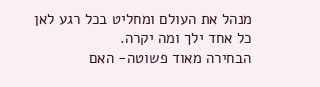מנהל את העולם ומחליט בכל רגע לאן כל אחד ילך ומה יקרה.
הבחירה מאוד פשוטה- האם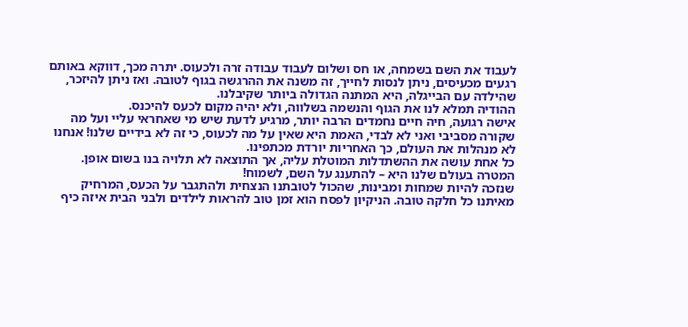לעבוד את השם בשמחה, או חס ושלום לעבוד עבודה זרה ולכעוס. יתרה מכך, דווקא באותם רגעים מכעיסים, ניתן לנסות לחייך, זה משנה את ההרגשה בגוף לטובה. ואז ניתן להיזכר, שהילדה עם הבייגלה, היא המתנה הגדולה ביותר שקיבלנו.
ההודיה תמלא לנו את הגוף והנשמה בשלווה, ולא יהיה מקום לכעס להיכנס.
אישה רגועה, חיה חיים נחמדים הרבה יותר, מרגיע לדעת שיש מי שאחראי עליי ועל מה שקורה מסביבי ואני לא לבדי, האמת היא שאין על מה לכעוס, כי זה לא בידיים שלנו! אנחנו לא מנהלות את העולם, כך האחריות יורדת מכתפינו.
כל אחת עושה את ההשתדלות המוטלת עליה, אך התוצאה לא תלויה בנו בשום אופן.
המטרה בעולם שלנו היא – להתענג על השם, לשמוח!
שנזכה להיות שמחות ומבינות, שהכול לטובתנו הנצחית ולהתגבר על הכעס, המרחיק מאיתנו כל חלקה טובה. הניקיון לפסח הוא זמן טוב להראות לילדים ולבני הבית איזה כיף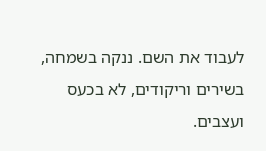לעבוד את השם. ננקה בשמחה, בשירים וריקודים, לא בכעס ועצבים.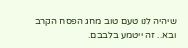שיהיה לנו טעם טוב מחג הפסח הקרב ובא.. זה ייטמע בלבבם.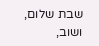שבת שלום, ושוב,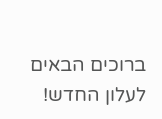ברוכים הבאים לעלון החדש!